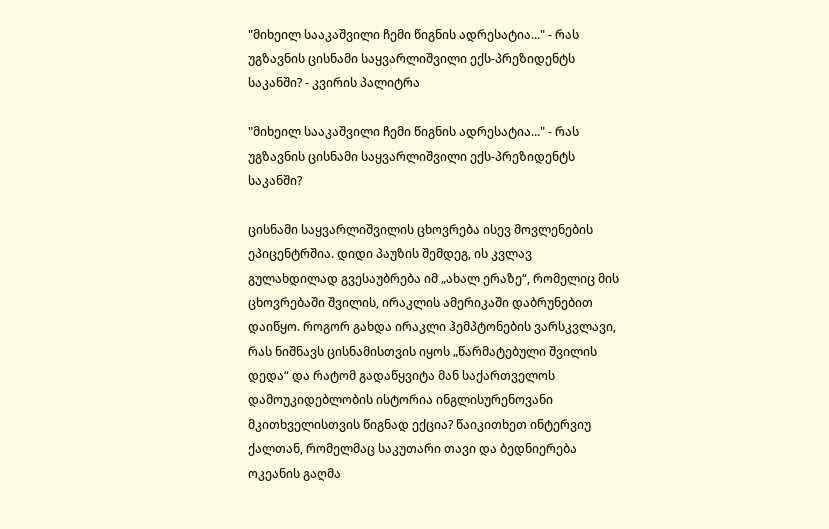"მიხეილ სააკაშვილი ჩემი წიგნის ადრესატია..." - რას უგზავნის ცისნამი საყვარლიშვილი ექს-პრეზიდენტს საკანში? - კვირის პალიტრა

"მიხეილ სააკაშვილი ჩემი წიგნის ადრესატია..." - რას უგზავნის ცისნამი საყვარლიშვილი ექს-პრეზიდენტს საკანში?

ცისნამი საყვარლიშვილის ცხოვრება ისევ მოვლენების ეპიცენტრშია. დიდი პაუზის შემდეგ, ის კვლავ გულახდილად გვესაუბრება იმ „ახალ ერაზე“, რომელიც მის ცხოვრებაში შვილის, ირაკლის ამერიკაში დაბრუნებით დაიწყო. როგორ გახდა ირაკლი ჰემპტონების ვარსკვლავი, რას ნიშნავს ცისნამისთვის იყოს „წარმატებული შვილის დედა“ და რატომ გადაწყვიტა მან საქართველოს დამოუკიდებლობის ისტორია ინგლისურენოვანი მკითხველისთვის წიგნად ექცია? წაიკითხეთ ინტერვიუ ქალთან, რომელმაც საკუთარი თავი და ბედნიერება ოკეანის გაღმა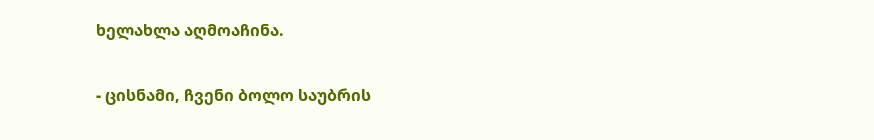ხელახლა აღმოაჩინა.

- ცისნამი, ჩვენი ბოლო საუბრის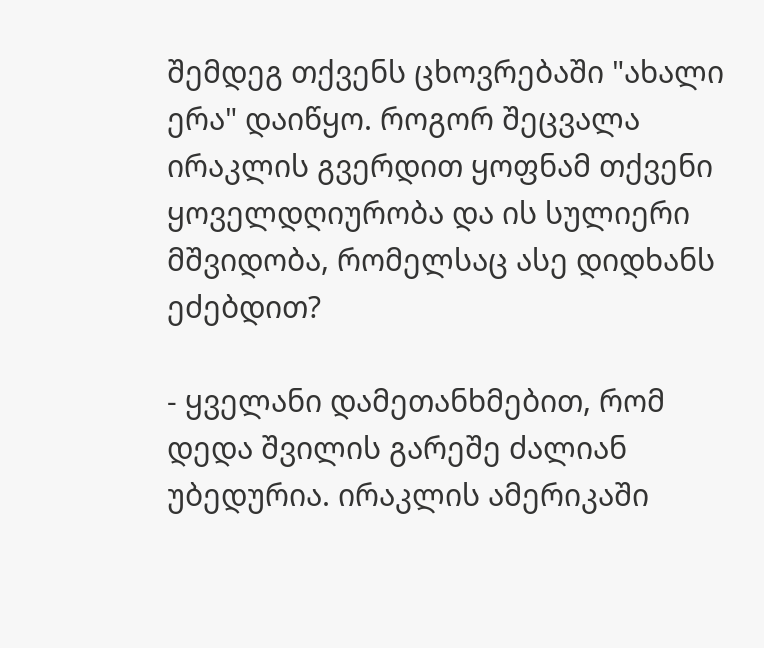შემდეგ თქვენს ცხოვრებაში "ახალი ერა" დაიწყო. როგორ შეცვალა ირაკლის გვერდით ყოფნამ თქვენი ყოველდღიურობა და ის სულიერი მშვიდობა, რომელსაც ასე დიდხანს ეძებდით?

- ყველანი დამეთანხმებით, რომ დედა შვილის გარეშე ძალიან უბედურია. ირაკლის ამერიკაში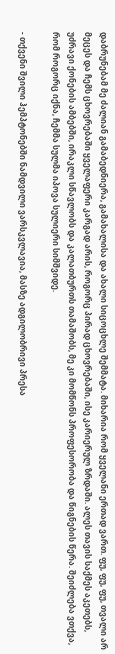დაბრუნებამ მე ძალიან გამაბედნიერა, გამახალისა და ახალი სიცოცხლე შემმატა. მიხარია რომ ყველანი ერთად ვართ. ფუ, ფუ, ფუ, თვალი არ მეცეს და ჩემს ცხოვრებაში ყველაფერი კარგად არის, როგორც პირად ცხოვრებაში, ისე კარიერულ ზრდაში. ალეს თავის საქმეს აკეთებს, უძრავი ქონების ამბებში, ირაკლი სწავლობს და კალათბურთს თამაშობს, მე კი მომწონს პროფესორობა და წიგნების წერა. შეიძლება ვთქვა, რომ როგორც იქნა, ჩემმა სულმა იპოვა სულიერი სიმშვიდე.

- თქვენი შვილი ჰემპტონებში ნამდვილი ვარსკვლავია, მასზე ადგილობრივი პრესა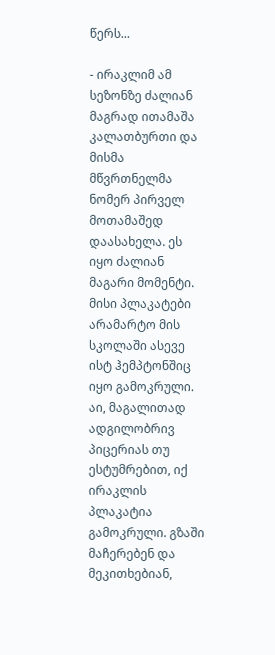წერს...

- ირაკლიმ ამ სეზონზე ძალიან მაგრად ითამაშა კალათბურთი და მისმა მწვრთნელმა ნომერ პირველ მოთამაშედ დაასახელა. ეს იყო ძალიან მაგარი მომენტი. მისი პლაკატები არამარტო მის სკოლაში ასევე ისტ ჰემპტონშიც იყო გამოკრული. აი, მაგალითად ადგილობრივ პიცერიას თუ ესტუმრებით, იქ ირაკლის პლაკატია გამოკრული. გზაში მაჩერებენ და მეკითხებიან,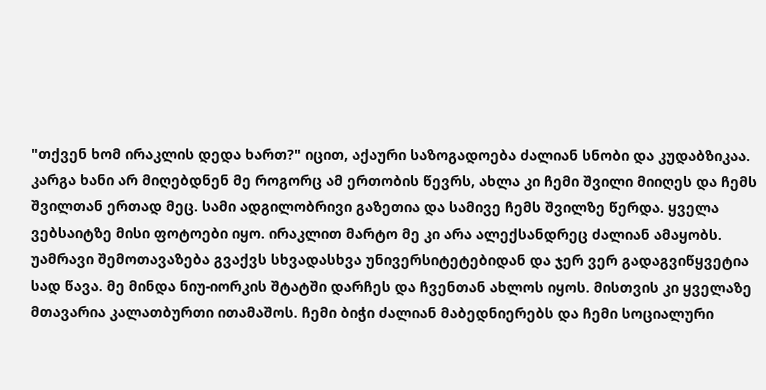"თქვენ ხომ ირაკლის დედა ხართ?" იცით, აქაური საზოგადოება ძალიან სნობი და კუდაბზიკაა. კარგა ხანი არ მიღებდნენ მე როგორც ამ ერთობის წევრს, ახლა კი ჩემი შვილი მიიღეს და ჩემს შვილთან ერთად მეც. სამი ადგილობრივი გაზეთია და სამივე ჩემს შვილზე წერდა. ყველა ვებსაიტზე მისი ფოტოები იყო. ირაკლით მარტო მე კი არა ალექსანდრეც ძალიან ამაყობს. უამრავი შემოთავაზება გვაქვს სხვადასხვა უნივერსიტეტებიდან და ჯერ ვერ გადაგვიწყვეტია სად წავა. მე მინდა ნიუ-იორკის შტატში დარჩეს და ჩვენთან ახლოს იყოს. მისთვის კი ყველაზე მთავარია კალათბურთი ითამაშოს. ჩემი ბიჭი ძალიან მაბედნიერებს და ჩემი სოციალური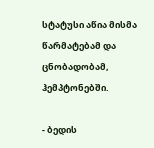სტატუსი აწია მისმა წარმატებამ და ცნობადობამ, ჰემპტონებში.

- ბედის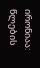ირონიაა: წლების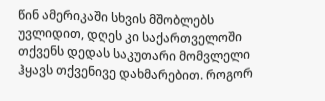წინ ამერიკაში სხვის მშობლებს უვლიდით, დღეს კი საქართველოში თქვენს დედას საკუთარი მომვლელი ჰყავს თქვენივე დახმარებით. როგორ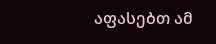აფასებთ ამ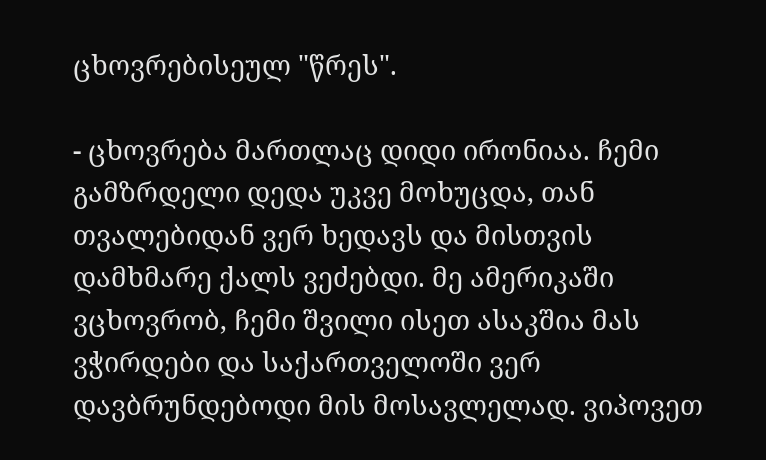ცხოვრებისეულ "წრეს".

- ცხოვრება მართლაც დიდი ირონიაა. ჩემი გამზრდელი დედა უკვე მოხუცდა, თან თვალებიდან ვერ ხედავს და მისთვის დამხმარე ქალს ვეძებდი. მე ამერიკაში ვცხოვრობ, ჩემი შვილი ისეთ ასაკშია მას ვჭირდები და საქართველოში ვერ დავბრუნდებოდი მის მოსავლელად. ვიპოვეთ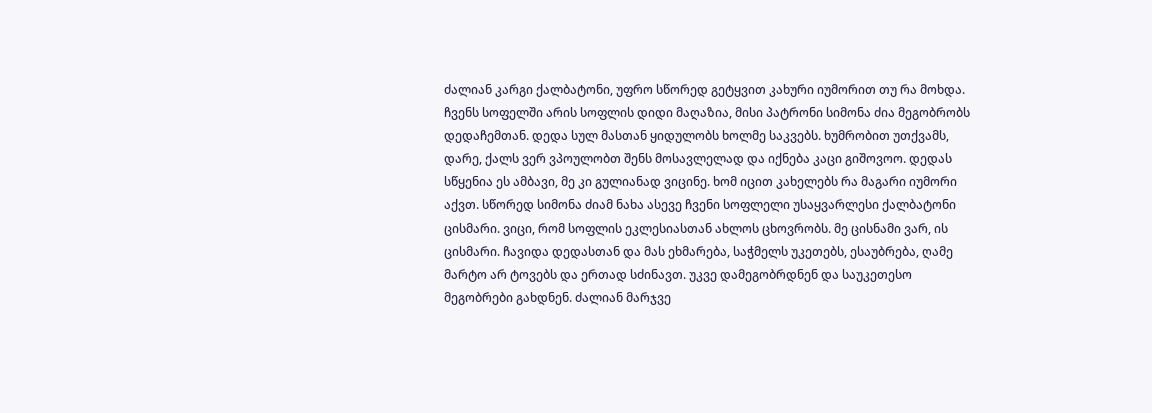ძალიან კარგი ქალბატონი, უფრო სწორედ გეტყვით კახური იუმორით თუ რა მოხდა. ჩვენს სოფელში არის სოფლის დიდი მაღაზია, მისი პატრონი სიმონა ძია მეგობრობს დედაჩემთან. დედა სულ მასთან ყიდულობს ხოლმე საკვებს. ხუმრობით უთქვამს, დარე, ქალს ვერ ვპოულობთ შენს მოსავლელად და იქნება კაცი გიშოვოო. დედას სწყენია ეს ამბავი, მე კი გულიანად ვიცინე. ხომ იცით კახელებს რა მაგარი იუმორი აქვთ. სწორედ სიმონა ძიამ ნახა ასევე ჩვენი სოფლელი უსაყვარლესი ქალბატონი ცისმარი. ვიცი, რომ სოფლის ეკლესიასთან ახლოს ცხოვრობს. მე ცისნამი ვარ, ის ცისმარი. ჩავიდა დედასთან და მას ეხმარება, საჭმელს უკეთებს, ესაუბრება, ღამე მარტო არ ტოვებს და ერთად სძინავთ. უკვე დამეგობრდნენ და საუკეთესო მეგობრები გახდნენ. ძალიან მარჯვე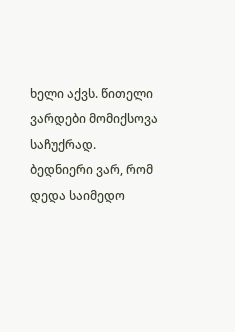ხელი აქვს. წითელი ვარდები მომიქსოვა საჩუქრად. ბედნიერი ვარ, რომ დედა საიმედო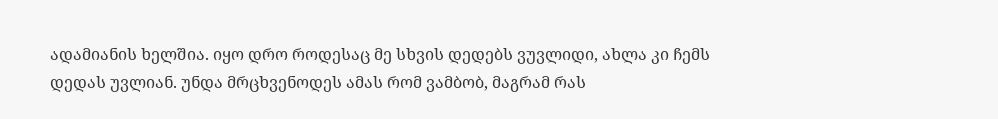ადამიანის ხელშია. იყო დრო როდესაც მე სხვის დედებს ვუვლიდი, ახლა კი ჩემს დედას უვლიან. უნდა მრცხვენოდეს ამას რომ ვამბობ, მაგრამ რას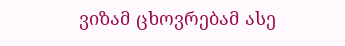ვიზამ ცხოვრებამ ასე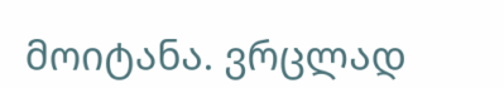მოიტანა. ვრცლად